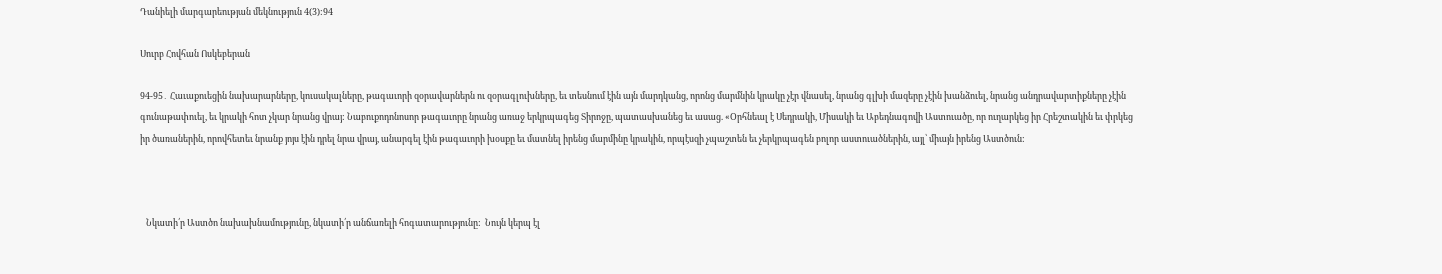Դանիելի մարգարեության մեկնություն 4(3):94

Սուրբ Հովհան Ոսկեբերան

94-95․ Հաւաքուեցին նախարարները, կուսակալները, թագաւորի զօրավարներն ու զօրագլուխները, եւ տեսնում էին այն մարդկանց, որոնց մարմնին կրակը չէր վնասել, նրանց գլխի մազերը չէին խանձուել, նրանց անդրավարտիքները չէին գունաթափուել, եւ կրակի հոտ չկար նրանց վրայ: Նաբուքոդոնոսոր թագաւորը նրանց առաջ երկրպագեց Տիրոջը, պատասխանեց եւ ասաց. «Օրհնեալ է Սեդրակի, Միսակի եւ Աբեդնագովի Աստուածը, որ ուղարկեց իր Հրեշտակին եւ փրկեց իր ծառաներին, որովհետեւ նրանք յոյս էին դրել նրա վրայ, անարգել էին թագաւորի խօսքը եւ մատնել իրենց մարմինը կրակին, որպէսզի չպաշտեն եւ չերկրպագեն բոլոր աստուածներին, այլ՝ միայն իրենց Աստծուն:



   Նկատի՛ր Աստծո նախախնամությունը, նկատի՛ր անճառելի հոգատարությունը:  Նույն կերպ էլ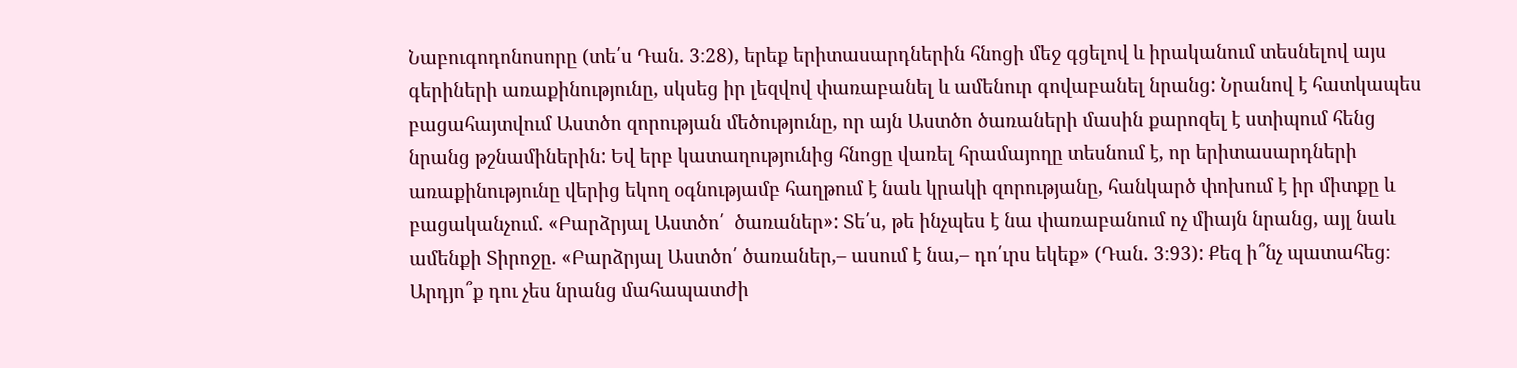Նաբուգոդոնոսորը (տե՛ս Դան. 3։28), երեք երիտասարդներին հնոցի մեջ գցելով և իրականում տեսնելով այս գերիների առաքինությունը, սկսեց իր լեզվով փառաբանել և ամենուր գովաբանել նրանց: Նրանով է հատկապես բացահայտվում Աստծո զորության մեծությունը, որ այն Աստծո ծառաների մասին քարոզել է ստիպում հենց նրանց թշնամիներին: Եվ երբ կատաղությունից հնոցը վառել հրամայողը տեսնում է, որ երիտասարդների առաքինությունը վերից եկող օգնությամբ հաղթում է նաև կրակի զորությանը, հանկարծ փոխում է իր միտքը և բացականչում. «Բարձրյալ Աստծո՛  ծառաներ»: Տե՛ս, թե ինչպես է նա փառաբանում ոչ միայն նրանց, այլ նաև ամենքի Տիրոջը. «Բարձրյալ Աստծո՛ ծառաներ,– ասում է նա,– դո՛ւրս եկեք» (Դան. 3։93): Քեզ ի՞նչ պատահեց։ Արդյո՞ք դու չես նրանց մահապատժի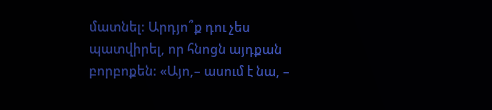մատնել: Արդյո՞ք դու չես պատվիրել, որ հնոցն այդքան բորբոքեն: «Այո,– ասում է նա, –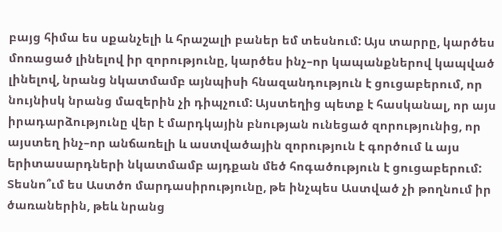բայց հիմա ես սքանչելի և հրաշալի բաներ եմ տեսնում: Այս տարրը, կարծես մոռացած լինելով իր զորությունը, կարծես ինչ–որ կապանքներով կապված լինելով, նրանց նկատմամբ այնպիսի հնազանդություն է ցուցաբերում, որ նույնիսկ նրանց մազերին չի դիպչում: Այստեղից պետք է հասկանալ, որ այս իրադարձությունը վեր է մարդկային բնության ունեցած զորությունից, որ այստեղ ինչ–որ անճառելի և աստվածային զորություն է գործում և այս երիտասարդների նկատմամբ այդքան մեծ հոգածություն է ցուցաբերում: Տեսնո՞ւմ ես Աստծո մարդասիրությունը, թե ինչպես Աստված չի թողնում իր ծառաներին, թեև նրանց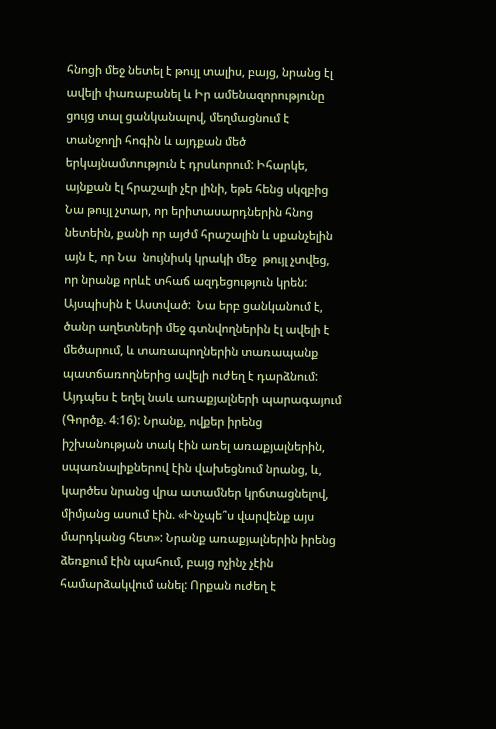հնոցի մեջ նետել է թույլ տալիս, բայց, նրանց էլ ավելի փառաբանել և Իր ամենազորությունը ցույց տալ ցանկանալով, մեղմացնում է տանջողի հոգին և այդքան մեծ երկայնամտություն է դրսևորում: Իհարկե, այնքան էլ հրաշալի չէր լինի, եթե հենց սկզբից Նա թույլ չտար, որ երիտասարդներին հնոց նետեին, քանի որ այժմ հրաշալին և սքանչելին այն է, որ Նա  նույնիսկ կրակի մեջ  թույլ չտվեց, որ նրանք որևէ տհաճ ազդեցություն կրեն: Այսպիսին է Աստված:  Նա երբ ցանկանում է, ծանր աղետների մեջ գտնվողներին էլ ավելի է մեծարում, և տառապողներին տառապանք պատճառողներից ավելի ուժեղ է դարձնում: Այդպես է եղել նաև առաքյալների պարագայում (Գործք. 4։16): Նրանք, ովքեր իրենց իշխանության տակ էին առել առաքյալներին, սպառնալիքներով էին վախեցնում նրանց, և, կարծես նրանց վրա ատամներ կրճտացնելով, միմյանց ասում էին. «Ինչպե՞ս վարվենք այս մարդկանց հետ»: Նրանք առաքյալներին իրենց ձեռքում էին պահում, բայց ոչինչ չէին համարձակվում անել: Որքան ուժեղ է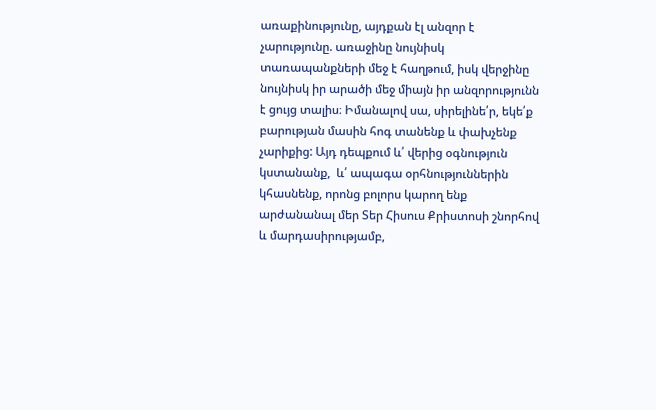առաքինությունը, այդքան էլ անզոր է չարությունը. առաջինը նույնիսկ տառապանքների մեջ է հաղթում, իսկ վերջինը նույնիսկ իր արածի մեջ միայն իր անզորությունն է ցույց տալիս։ Իմանալով սա, սիրելինե՛ր, եկե՛ք բարության մասին հոգ տանենք և փախչենք չարիքից: Այդ դեպքում և՛ վերից օգնություն կստանանք,  և՛ ապագա օրհնություններին կհասնենք, որոնց բոլորս կարող ենք արժանանալ մեր Տեր Հիսուս Քրիստոսի շնորհով և մարդասիրությամբ,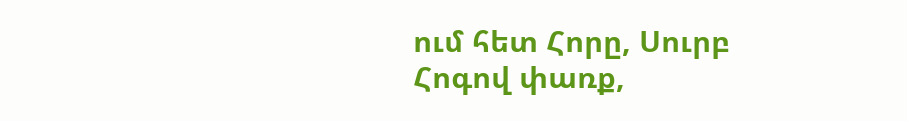ում հետ Հորը, Սուրբ Հոգով փառք,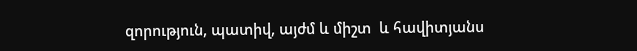զորություն, պատիվ, այժմ և միշտ  և հավիտյանս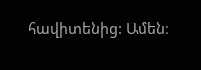հավիտենից: Ամեն։